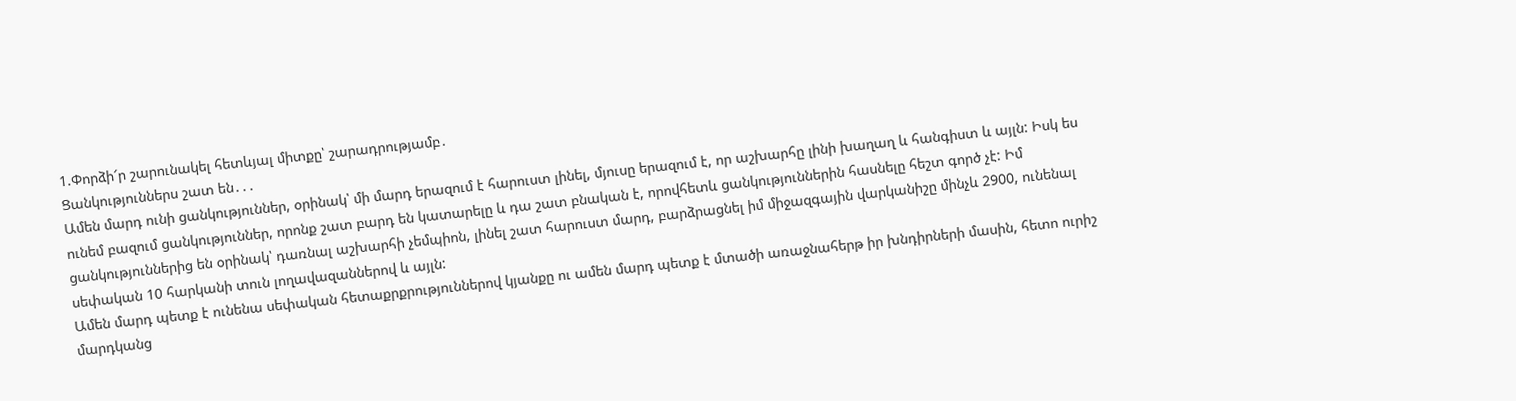1.Փորձի՜ր շարունակել հետևյալ միտքը՝ շարադրությամբ․
Ցանկություններս շատ են․․․
Ամեն մարդ ունի ցանկություններ, օրինակ՝ մի մարդ երազում է հարուստ լինել, մյուսը երազում է, որ աշխարհը լինի խաղաղ և հանգիստ և այլն: Իսկ ես ունեմ բազում ցանկություններ, որոնք շատ բարդ են կատարելը և դա շատ բնական է, որովհետև ցանկություններին հասնելը հեշտ գործ չէ: Իմ ցանկություններից են օրինակ՝ դառնալ աշխարհի չեմպիոն, լինել շատ հարուստ մարդ, բարձրացնել իմ միջազգային վարկանիշը մինչև 2900, ունենալ սեփական 10 հարկանի տուն լողավազաններով և այլն:
Ամեն մարդ պետք է ունենա սեփական հետաքրքրություններով կյանքը ու ամեն մարդ պետք է մտածի առաջնահերթ իր խնդիրների մասին, հետո ուրիշ մարդկանց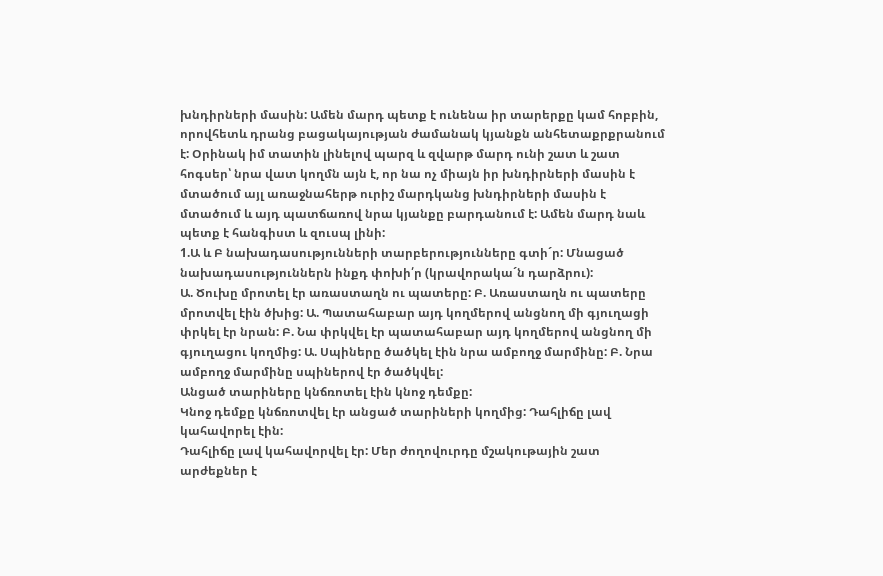խնդիրների մասին: Ամեն մարդ պետք է ունենա իր տարերքը կամ հոբբին, որովհետև դրանց բացակայության ժամանակ կյանքն անհետաքրքրանում է: Օրինակ իմ տատին լինելով պարզ և զվարթ մարդ ունի շատ և շատ հոգսեր՝ նրա վատ կողմն այն է, որ նա ոչ միայն իր խնդիրների մասին է մտածում այլ առաջնահերթ ուրիշ մարդկանց խնդիրների մասին է մտածում և այդ պատճառով նրա կյանքը բարդանում է: Ամեն մարդ նաև պետք է հանգիստ և զուսպ լինի:
1.Ա և Բ նախադասությունների տարբերությունները գտի´ր: Մնացած նախադասություններն ինքդ փոխի՛ր (կրավորակա´ն դարձրու):
Ա. Ծուխը մրոտել էր առաստաղն ու պատերը: Բ. Առաստաղն ու պատերը մրոտվել էին ծխից: Ա. Պատահաբար այդ կողմերով անցնող մի գյուղացի փրկել էր նրան: Բ. Նա փրկվել էր պատահաբար այդ կողմերով անցնող մի գյուղացու կողմից: Ա. Սպիները ծածկել էին նրա ամբողջ մարմինը: Բ. Նրա ամբողջ մարմինը սպիներով էր ծածկվել:
Անցած տարիները կնճռոտել էին կնոջ դեմքը:
Կնոջ դեմքը կնճռոտվել էր անցած տարիների կողմից: Դահլիճը լավ կահավորել էին:
Դահլիճը լավ կահավորվել էր: Մեր ժողովուրդը մշակութային շատ արժեքներ է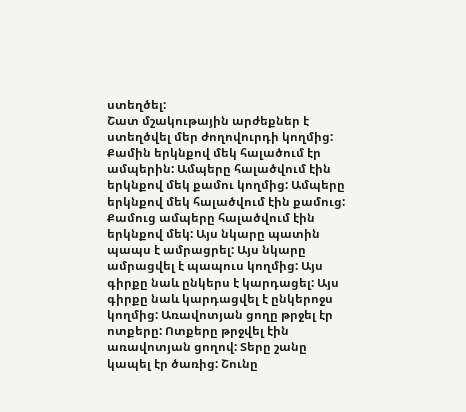ստեղծել:
Շատ մշակութային արժեքներ է ստեղծվել մեր ժողովուրդի կողմից:
Քամին երկնքով մեկ հալածում էր ամպերին: Ամպերը հալածվում էին երկնքով մեկ քամու կողմից: Ամպերը երկնքով մեկ հալածվում էին քամուց: Քամուց ամպերը հալածվում էին երկնքով մեկ: Այս նկարը պատին պապս է ամրացրել: Այս նկարը ամրացվել է պապուս կողմից: Այս գիրքը նաև ընկերս է կարդացել: Այս գիրքը նաև կարդացվել է ընկերոջս կողմից: Առավոտյան ցողը թրջել էր ոտքերը: Ոտքերը թրջվել էին առավոտյան ցողով: Տերը շանը կապել էր ծառից: Շունը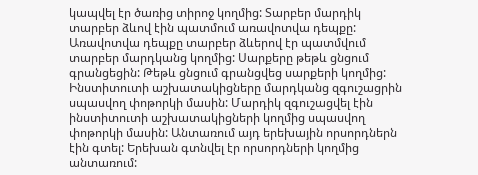կապվել էր ծառից տիրոջ կողմից: Տարբեր մարդիկ տարբեր ձևով էին պատմում առավոտվա դեպքը: Առավոտվա դեպքը տարբեր ձևերով էր պատմվում տարբեր մարդկանց կողմից: Սարքերը թեթև ցնցում գրանցեցին: Թեթև ցնցում գրանցվեց սարքերի կողմից: Ինստիտուտի աշխատակիցները մարդկանց զգուշացրին սպասվող փոթորկի մասին: Մարդիկ զգուշացվել էին ինստիտուտի աշխատակիցների կողմից սպասվող փոթորկի մասին: Անտառում այդ երեխային որսորդներն էին գտել: Երեխան գտնվել էր որսորդների կողմից անտառում: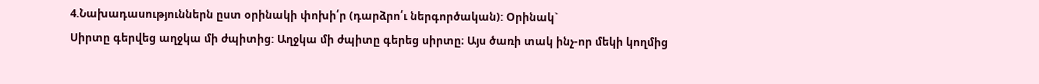4.Նախադասություններն ըստ օրինակի փոխի՛ր (դարձրո՛ւ ներգործական): Օրինակ`
Սիրտը գերվեց աղջկա մի ժպիտից: Աղջկա մի ժպիտը գերեց սիրտը։ Այս ծառի տակ ինչ-որ մեկի կողմից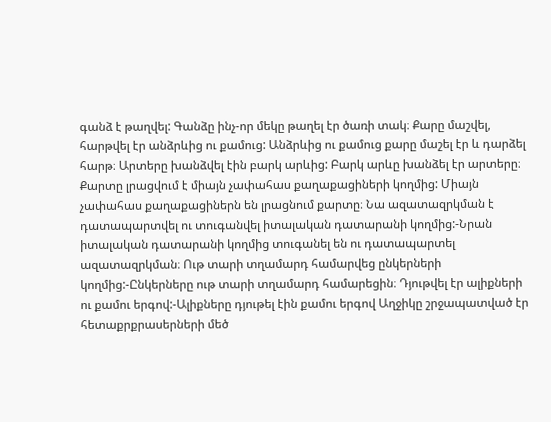գանձ է թաղվել: Գանձը ինչ-որ մեկը թաղել էր ծառի տակ։ Քարը մաշվել, հարթվել էր անձրևից ու քամուց: Անձրևից ու քամուց քարը մաշել էր և դարձել հարթ։ Արտերը խանձվել էին բարկ արևից: Բարկ արևը խանձել էր արտերը։ Քարտը լրացվում է միայն չափահաս քաղաքացիների կողմից: Միայն չափահաս քաղաքացիներն են լրացնում քարտը։ Նա ազատազրկման է դատապարտվել ու տուգանվել իտալական դատարանի կողմից:-Նրան իտալական դատարանի կողմից տուգանել են ու դատապարտել ազատազրկման։ Ութ տարի տղամարդ համարվեց ընկերների կողմից:-Ընկերները ութ տարի տղամարդ համարեցին։ Դյութվել էր ալիքների ու քամու երգով:-Ալիքները դյութել էին քամու երգով Աղջիկը շրջապատված էր հետաքրքրասերների մեծ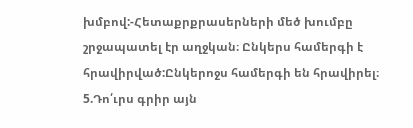խմբով:-Հետաքրքրասերների մեծ խումբը շրջապատել էր աղջկան։ Ընկերս համերգի է հրավիրված:Ընկերոջս համերգի են հրավիրել։
5.Դո՛ւրս գրիր այն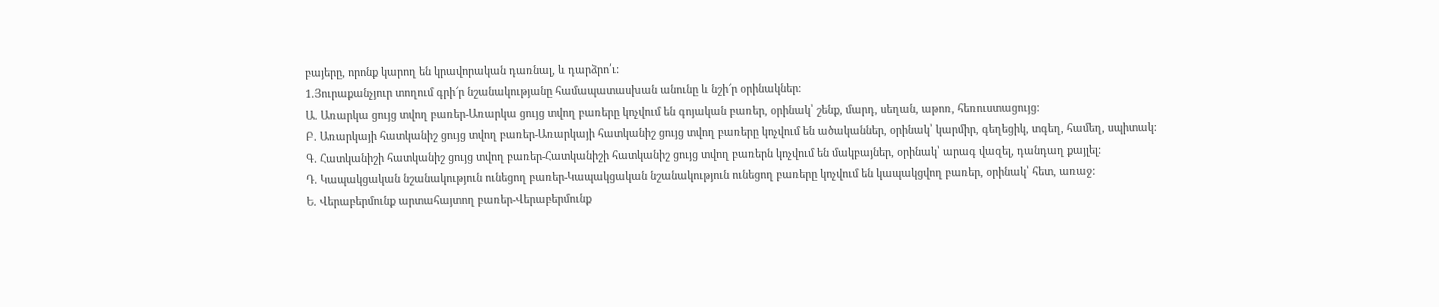բայերը, որոնք կարող են կրավորական դառնալ, և դարձրո՛ւ:
1.Յուրաքանչյուր տողում գրի՜ր նշանակությանը համապատասխան անունը և նշի՜ր օրինակներ։
Ա. Առարկա ցույց տվող բառեր-Առարկա ցույց տվող բառերը կոչվում են գոյական բառեր, օրինակ՝ շենք, մարդ, սեղան, աթոռ, հեռուստացույց:
Բ. Առարկայի հատկանիշ ցույց տվող բառեր-Առարկայի հատկանիշ ցույց տվող բառերը կոչվում են ածականներ, օրինակ՝ կարմիր, գեղեցիկ, տգեղ, համեղ, սպիտակ:
Գ. Հատկանիշի հատկանիշ ցույց տվող բառեր-Հատկանիշի հատկանիշ ցույց տվող բառերն կոչվում են մակբայներ, օրինակ՝ արագ վազել, դանդաղ քայլել:
Դ. Կապակցական նշանակություն ունեցող բառեր-Կապակցական նշանակություն ունեցող բառերը կոչվում են կապակցվող բառեր, օրինակ՝ հետ, առաջ:
Ե. Վերաբերմունք արտահայտող բառեր-Վերաբերմունք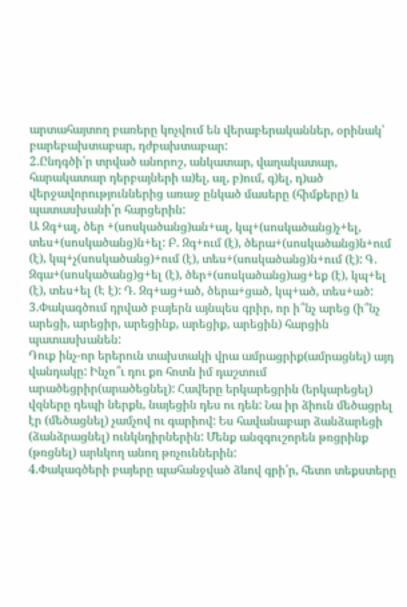արտահայտող բառերը կոչվում են վերաբերականներ, օրինակ՝ բարեբախտաբար, դժբախտաբար:
2.Ընդգծի՛ր տրված անորոշ, անկատար, վաղակատար, հարակատար դերբայների ա)ել, ալ, բ)ում, գ)ել, դ)ած վերջավորություններից առաջ ընկած մասերը (հիմքերը) և պատասխանի՛ր հարցերին:
Ա Զգ+ալ, ծեր +(սոսկածանց)ան+ալ, կպ+(սոսկածանց)չ+ել, տես+(սոսկածանց)ն+ել: Բ. Զգ+ում (է), ծերա+(սոսկածանց)ն+ում (է), կպ+չ(սոսկածանց)+ում (է), տես+(սոսկածանց)ն+ում (է): Գ. Զգա+(սոսկածանց)ց+ել (է), ծեր+(սոսկածանց)աց+եք (է), կպ+ել (է), տես+ել (Է է): Դ. Զգ+աց+ած, ծերա+ցած, կպ+ած, տես+ած:
3.Փակագծում դրված բայերն այնպես գրիր, որ ի՞նչ արեց (ի՞նչ արեցի, արեցիր, արեցինք, արեցիք, արեցին) հարցին պատասխանեն:
Դուք ինչ-որ երերուն տախտակի վրա ամրացրիք(ամրացնել) այդ վանդակը: Ինչո՞ւ դու քո հոտն իմ դաշտում արածեցրիր(արածեցնել): Հավերը երկարեցրին (երկարեցել) վզները դեպի ներքև, նայեցին դես ու դեն: Նա իր ձիուն մեծացրել էր (մեծացնել) չամչով ու գարիով: Ես հավանաբար ձանձարեցի (ձանձրացնել) ունկնդիրներին: Մենք անզգուշորեն թռցրինք (թռցնել) արևկող անող թռչուններին:
4.Փակագծերի բայերը պահանջված ձևով գրի՛ր, հետո տեքստերը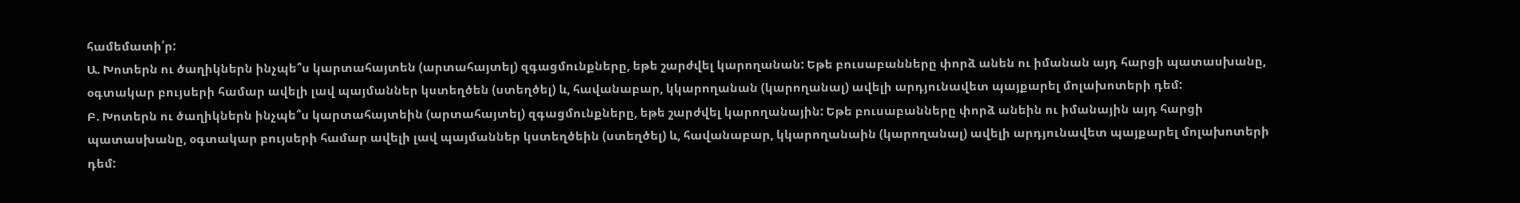համեմատի՛ր:
Ա. Խոտերն ու ծաղիկներն ինչպե՞ս կարտահայտեն (արտահայտել) զգացմունքները, եթե շարժվել կարողանան: Եթե բուսաբանները փորձ անեն ու իմանան այդ հարցի պատասխանը, օգտակար բույսերի համար ավելի լավ պայմաններ կստեղծեն (ստեղծել) և, հավանաբար, կկարողանան (կարողանալ) ավելի արդյունավետ պայքարել մոլախոտերի դեմ:
Բ. Խոտերն ու ծաղիկներն ինչպե՞ս կարտահայտեին (արտահայտել) զգացմունքները, եթե շարժվել կարողանային: Եթե բուսաբանները փորձ անեին ու իմանային այդ հարցի պատասխանը, օգտակար բույսերի համար ավելի լավ պայմաններ կստեղծեին (ստեղծել) և, հավանաբար, կկարողանաին (կարողանալ) ավելի արդյունավետ պայքարել մոլախոտերի դեմ: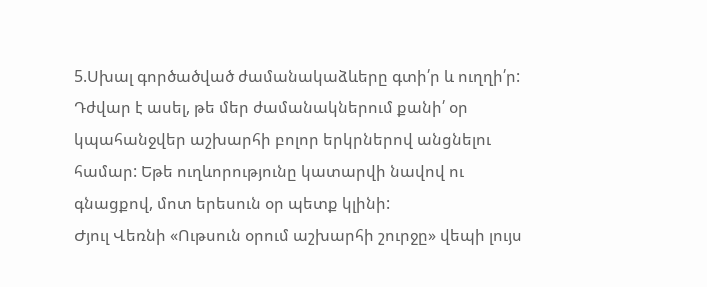5.Սխալ գործածված ժամանակաձևերը գտի՛ր և ուղղի՛ր:
Դժվար է ասել, թե մեր ժամանակներում քանի՛ օր կպահանջվեր աշխարհի բոլոր երկրներով անցնելու համար: Եթե ուղևորությունը կատարվի նավով ու գնացքով, մոտ երեսուն օր պետք կլինի:
Ժյուլ Վեռնի «Ութսուն օրում աշխարհի շուրջը» վեպի լույս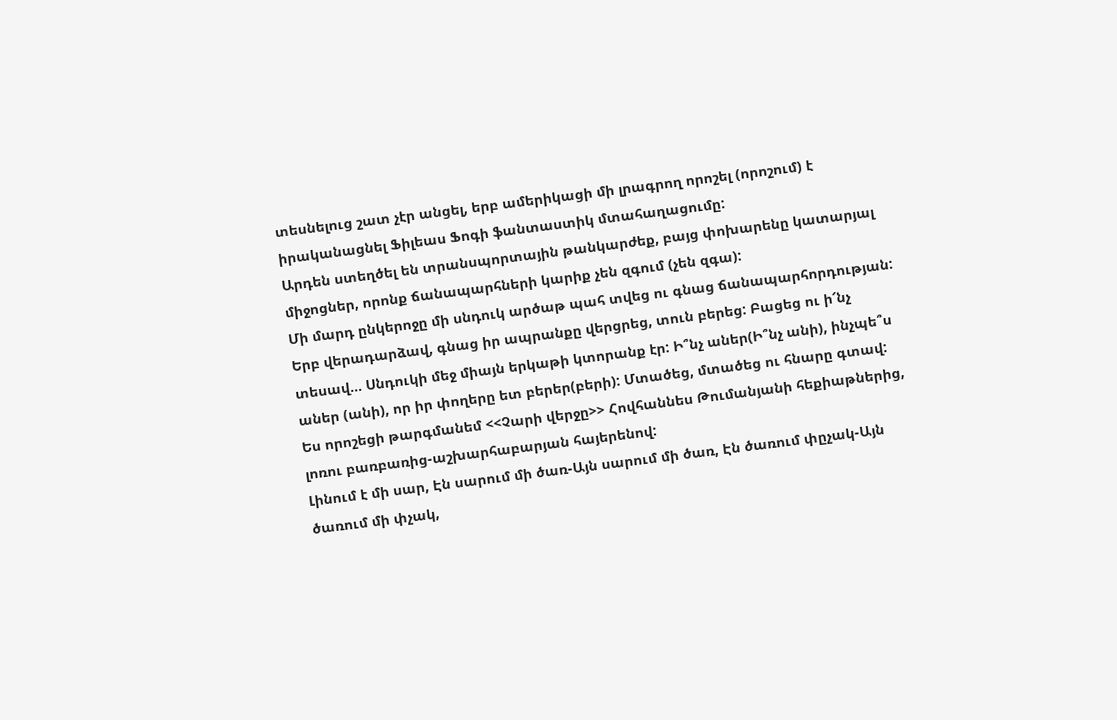տեսնելուց շատ չէր անցել, երբ ամերիկացի մի լրագրող որոշել (որոշում) է իրականացնել Ֆիլեաս Ֆոգի ֆանտաստիկ մտահաղացումը:
Արդեն ստեղծել են տրանսպորտային թանկարժեք, բայց փոխարենը կատարյալ միջոցներ, որոնք ճանապարհների կարիք չեն զգում (չեն զգա):
Մի մարդ ընկերոջը մի սնդուկ արծաթ պահ տվեց ու գնաց ճանապարհորդության: Երբ վերադարձավ, գնաց իր ապրանքը վերցրեց, տուն բերեց: Բացեց ու ի՜նչ տեսավ… Սնդուկի մեջ միայն երկաթի կտորանք էր: Ի՞նչ աներ(Ի՞նչ անի), ինչպե՞ս աներ (անի), որ իր փողերը ետ բերեր(բերի): Մտածեց, մտածեց ու հնարը գտավ:
Ես որոշեցի թարգմանեմ <<Չարի վերջը>> Հովհաննես Թումանյանի հեքիաթներից, լոռու բառբառից-աշխարհաբարյան հայերենով:
Լինում է մի սար, Էն սարում մի ծառ-Այն սարում մի ծառ, Էն ծառում փըչակ-Այն ծառում մի փչակ,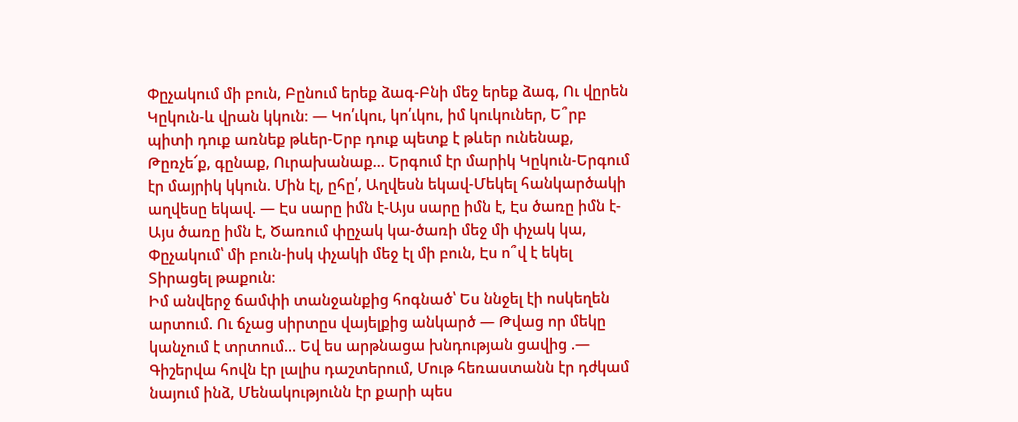Փըչակում մի բուն, Բընում երեք ձագ-Բնի մեջ երեք ձագ, Ու վըրեն Կըկուն-և վրան կկուն։ — Կո՛ւկու, կո՛ւկու, իմ կուկուներ, Ե՞րբ պիտի դուք առնեք թևեր-Երբ դուք պետք է թևեր ունենաք, Թըռչե՜ք, գընաք, Ուրախանաք… Երգում էր մարիկ Կըկուն-Երգում էր մայրիկ կկուն. Մին էլ, ըհը՛, Աղվեսն եկավ-Մեկել հանկարծակի աղվեսը եկավ. — Էս սարը իմն է-Այս սարը իմն է, Էս ծառը իմն է-Այս ծառը իմն է, Ծառում փըչակ կա-ծառի մեջ մի փչակ կա, Փըչակում՝ մի բուն-իսկ փչակի մեջ էլ մի բուն, Էս ո՞վ է եկել Տիրացել թաքուն։
Իմ անվերջ ճամփի տանջանքից հոգնած՝ Ես ննջել էի ոսկեղեն արտում. Ու ճչաց սիրտըս վայելքից անկարծ — Թվաց որ մեկը կանչում է տրտում… Եվ ես արթնացա խնդության ցավից .— Գիշերվա հովն էր լալիս դաշտերում, Մութ հեռաստանն էր դժկամ նայում ինձ, Մենակությունն էր քարի պես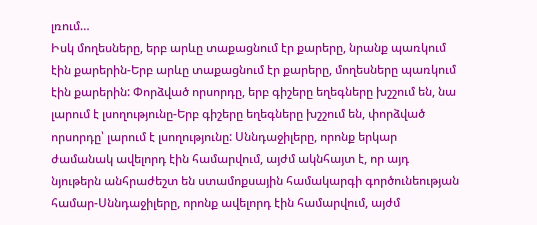լռում…
Իսկ մողեսները, երբ արևը տաքացնում էր քարերը, նրանք պառկում էին քարերին-Երբ արևը տաքացնում էր քարերը, մողեսները պառկում էին քարերին: Փորձված որսորդը, երբ գիշերը եղեգները խշշում են, նա լարում է լսողությունը-Երբ գիշերը եղեգները խշշում են, փորձված որսորդը՝ լարում է լսողությունը: Սննդաջիլերը, որոնք երկար ժամանակ ավելորդ էին համարվում, այժմ ակնհայտ է, որ այդ նյութերն անհրաժեշտ են ստամոքսային համակարգի գործունեության համար-Սննդաջիլերը, որոնք ավելորդ էին համարվում, այժմ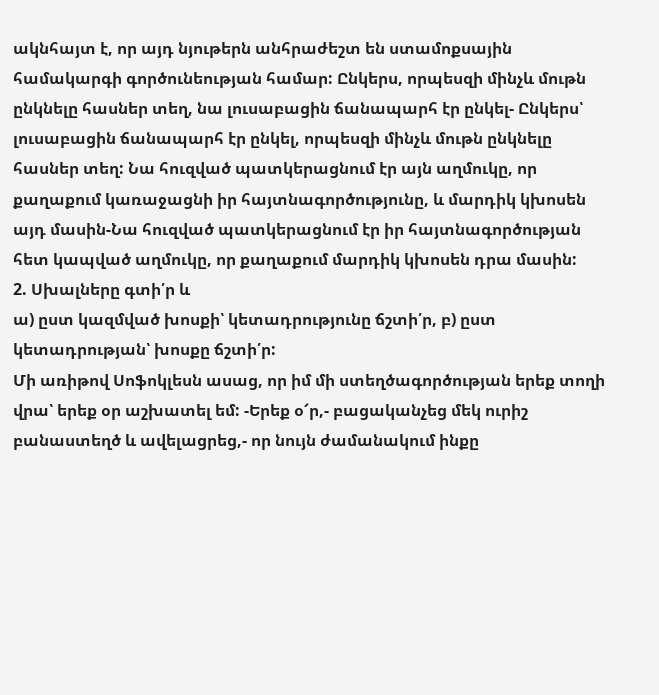ակնհայտ է, որ այդ նյութերն անհրաժեշտ են ստամոքսային համակարգի գործունեության համար: Ընկերս, որպեսզի մինչև մութն ընկնելը հասներ տեղ, նա լուսաբացին ճանապարհ էր ընկել- Ընկերս՝ լուսաբացին ճանապարհ էր ընկել, որպեսզի մինչև մութն ընկնելը հասներ տեղ: Նա հուզված պատկերացնում էր այն աղմուկը, որ քաղաքում կառաջացնի իր հայտնագործությունը, և մարդիկ կխոսեն այդ մասին-Նա հուզված պատկերացնում էր իր հայտնագործության հետ կապված աղմուկը, որ քաղաքում մարդիկ կխոսեն դրա մասին:
2. Սխալները գտի՛ր և
ա) ըստ կազմված խոսքի՝ կետադրությունը ճշտի՛ր, բ) ըստ կետադրության՝ խոսքը ճշտի՛ր:
Մի առիթով Սոֆոկլեսն ասաց, որ իմ մի ստեղծագործության երեք տողի վրա՝ երեք օր աշխատել եմ: -Երեք օ՜ր,- բացականչեց մեկ ուրիշ բանաստեղծ և ավելացրեց,- որ նույն ժամանակում ինքը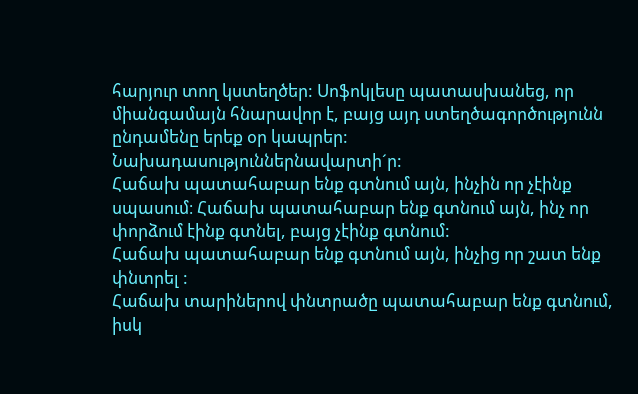հարյուր տող կստեղծեր: Սոֆոկլեսը պատասխանեց, որ միանգամայն հնարավոր է, բայց այդ ստեղծագործությունն ընդամենը երեք օր կապրեր:
Նախադասություններնավարտի´ր:
Հաճախ պատահաբար ենք գտնում այն, ինչին որ չէինք սպասում։ Հաճախ պատահաբար ենք գտնում այն, ինչ որ փորձում էինք գտնել, բայց չէինք գտնում:
Հաճախ պատահաբար ենք գտնում այն, ինչից որ շատ ենք փնտրել :
Հաճախ տարիներով փնտրածը պատահաբար ենք գտնում, իսկ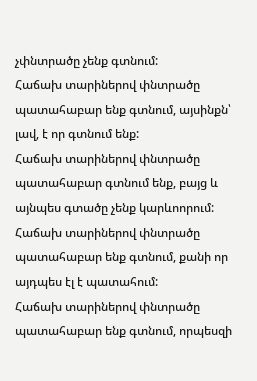չփնտրածը չենք գտնում:
Հաճախ տարիներով փնտրածը պատահաբար ենք գտնում, այսինքն՝ լավ, է որ գտնում ենք:
Հաճախ տարիներով փնտրածը պատահաբար գտնում ենք, բայց և այնպես գտածը չենք կարևոորում:
Հաճախ տարիներով փնտրածը պատահաբար ենք գտնում, քանի որ այդպես էլ է պատահում:
Հաճախ տարիներով փնտրածը պատահաբար ենք գտնում, որպեսզի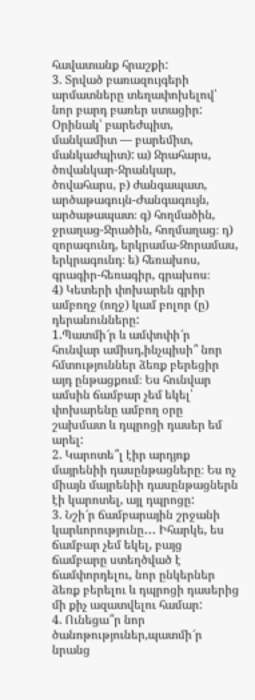հավատանք հրաշքի:
3. Տրված բառազույգերի արմատները տեղափոխելով՝ նոր բարդ բառեր ստացիր: Օրինակ՝ բարեժպիտ, մանկամիտ — բարեմիտ, մանկաժպիտ): ա) Ջրահարս, ծովանկար-Ջրանկար, ծովահարս, բ) ժանգապատ, արծաթագույն-Ժանգագույն, արծաթապատ։ գ) հողմածին, ջրաղաց-Ջրածին, հողմաղաց։ դ) զորագունդ, երկրամա-Զորամաս, երկրագունդ։ ե) հեռախոս, գրագիր-հեռագիր, գրախոս։
4) Կետերի փոխարեն գրիր ամբողջ (ողջ) կամ բոլոր (ը) դերանունները:
1.Պատմի՜ր և ամփոփի՜ր հունվար ամիսդ,ինչպիսի՞ նոր հմտություններ ձեռք բերեցիր այդ ընթացքում։ Ես հունվար ամսին ճամբար չեմ եկել՝ փոխարենը ամբող օրը շախմատ և դպրոցի դասեր եմ արել:
2. Կարոտե՞լ էիր արդյոք մայրենիի դասընթացները։ Ես ոչ միայն մայրենիի դասընթացներն էի կարոտել, այլ դպրոցը:
3. Նշի՜ր ճամբարային շրջանի կարևորությունը․․․ Իհարկե, ես ճամբար չեմ եկել, բայց ճամբարը ստեղծված է ճամփորդելու, նոր ընկերներ ձեռք բերելու և դպրոցի դասերից մի քիչ ազատվելու համար:
4. Ունեցա՞ր նոր ծանոթություներ,պատմի՜ր նրանց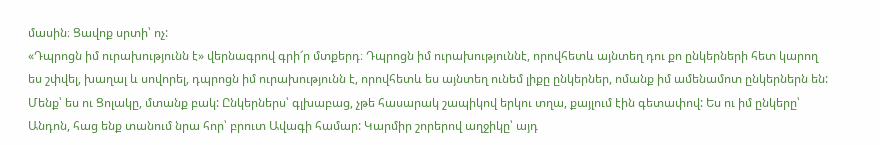մասին։ Ցավոք սրտի՝ ոչ:
«Դպրոցն իմ ուրախությունն է» վերնագրով գրի՜ր մտքերդ։ Դպրոցն իմ ուրախություննէ, որովհետև այնտեղ դու քո ընկերների հետ կարող ես շփվել, խաղալ և սովորել, դպրոցն իմ ուրախությունն է, որովհետև ես այնտեղ ունեմ լիքը ընկերներ, ոմանք իմ ամենամոտ ընկերներն են:
Մենք՝ ես ու Ցոլակը, մտանք բակ: Ընկերներս՝ գլխաբաց, չթե հասարակ շապիկով երկու տղա, քայլում էին գետափով: Ես ու իմ ընկերը՝ Անդոն, հաց ենք տանում նրա հոր՝ բրուտ Ավագի համար: Կարմիր շորերով աղջիկը՝ այդ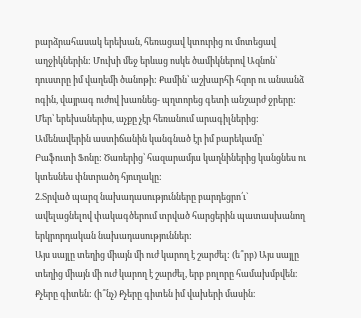բարձրահասակ երեխան, հեռացավ կտուրից ու մոտեցավ աղջիկներին: Մուխի մեջ երևաց ոսկե ծամիկներով Ազնոն՝ դուստրը իմ վաղեմի ծանոթի: Քամին՝ աշխարհի հզոր ու անսանձ ոգին, վայրագ ուժով խառնեց- պղտորեց գետի անշարժ ջրերը: Մեր՝ երեխաներիս, աչքը չէր հեռանում արագիլներից: Ամենավերին աստիճանին կանգնած էր իմ բարեկամը՝ Բաֆուտի Ֆոնը: Ծառերից՝ հազարամյա կաղնիներից կանցնես ու կտեսնես փնտրածդ հյուղակը:
2.Տրված պարզ նախադասությունները բարդեցրո՛ւ` ավելացնելով փակագծերում տրված հարցերին պատասխանող երկրորդական նախադասություններ:
Այս սայլը տեղից միայն մի ուժ կարող է շարժել: (ե՞րբ) Այս սայլը տեղից միայն մի ուժ կարող է շարժել, երբ բոլորը համախմբվեն։
Քչերը գիտեն: (ի՞նչ) Քչերը գիտեն իմ վախերի մասին։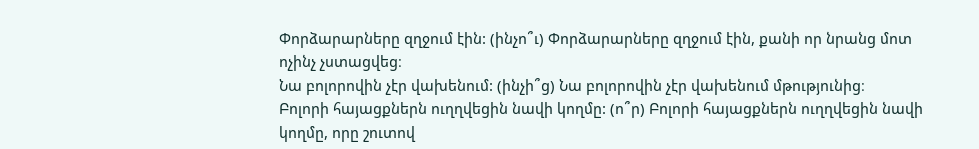Փորձարարները զղջում էին: (ինչո՞ւ) Փորձարարները զղջում էին, քանի որ նրանց մոտ ոչինչ չստացվեց։
Նա բոլորովին չէր վախենում: (ինչի՞ց) Նա բոլորովին չէր վախենում մթությունից։
Բոլորի հայացքներն ուղղվեցին նավի կողմը: (ո՞ր) Բոլորի հայացքներն ուղղվեցին նավի կողմը, որը շուտով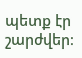պետք էր շարժվեր։